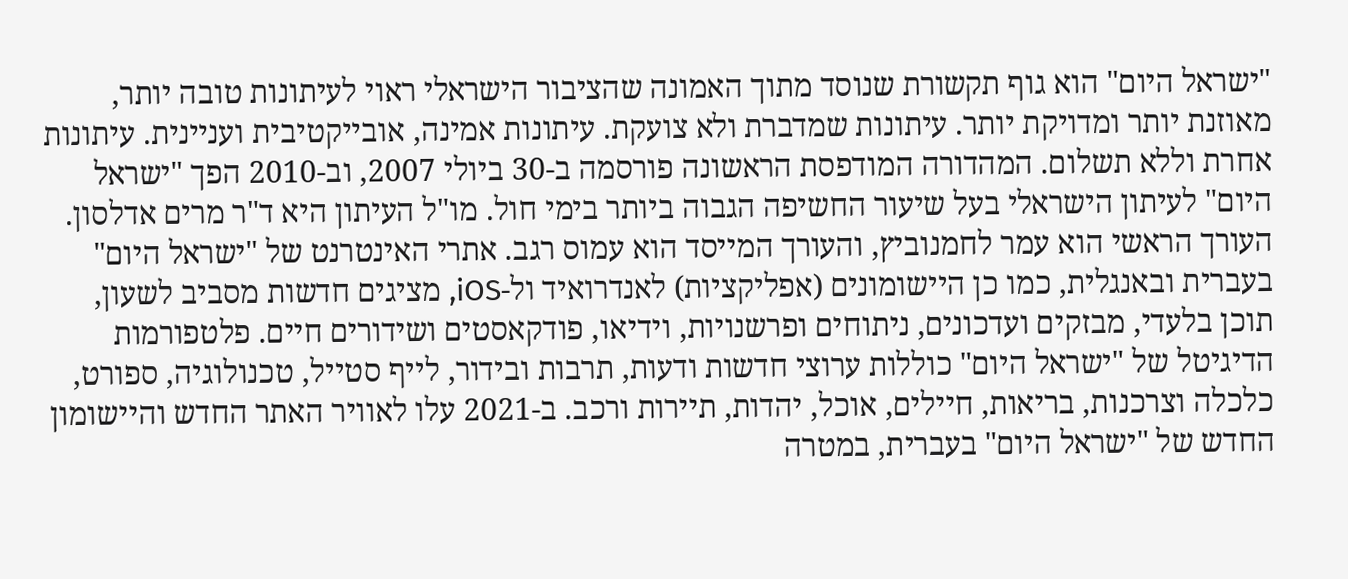"ישראל היום" הוא גוף תקשורת שנוסד מתוך האמונה שהציבור הישראלי ראוי לעיתונות טובה יותר, מאוזנת יותר ומדויקת יותר. עיתונות שמדברת ולא צועקת. עיתונות אמינה, אובייקטיבית ועניינית. עיתונות אחרת וללא תשלום. המהדורה המודפסת הראשונה פורסמה ב-30 ביולי 2007, וב-2010 הפך "ישראל היום" לעיתון הישראלי בעל שיעור החשיפה הגבוה ביותר בימי חול. מו"ל העיתון היא ד"ר מרים אדלסון. העורך הראשי הוא עמר לחמנוביץ, והעורך המייסד הוא עמוס רגב. אתרי האינטרנט של "ישראל היום" בעברית ובאנגלית, כמו כן היישומונים (אפליקציות) לאנדרואיד ול-iOS, מציגים חדשות מסביב לשעון, תוכן בלעדי, מבזקים ועדכונים, ניתוחים ופרשנויות, וידיאו, פודקאסטים ושידורים חיים. פלטפורמות הדיגיטל של "ישראל היום" כוללות ערוצי חדשות ודעות, תרבות ובידור, לייף סטייל, טכנולוגיה, ספורט, כלכלה וצרכנות, בריאות, חיילים, אוכל, יהדות, תיירות ורכב. ב-2021 עלו לאוויר האתר החדש והיישומון החדש של "ישראל היום" בעברית, במטרה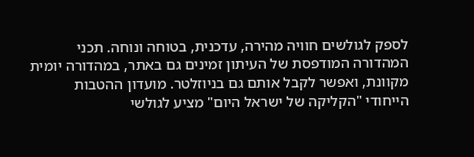לספק לגולשים חוויה מהירה, עדכנית, בטוחה ונוחה. תכני המהדורה המודפסת של העיתון זמינים גם באתר, במהדורה יומית מקוונת, ואפשר לקבל אותם גם בניוזלטר. מועדון ההטבות הייחודי "הקליקה של ישראל היום" מציע לגולשי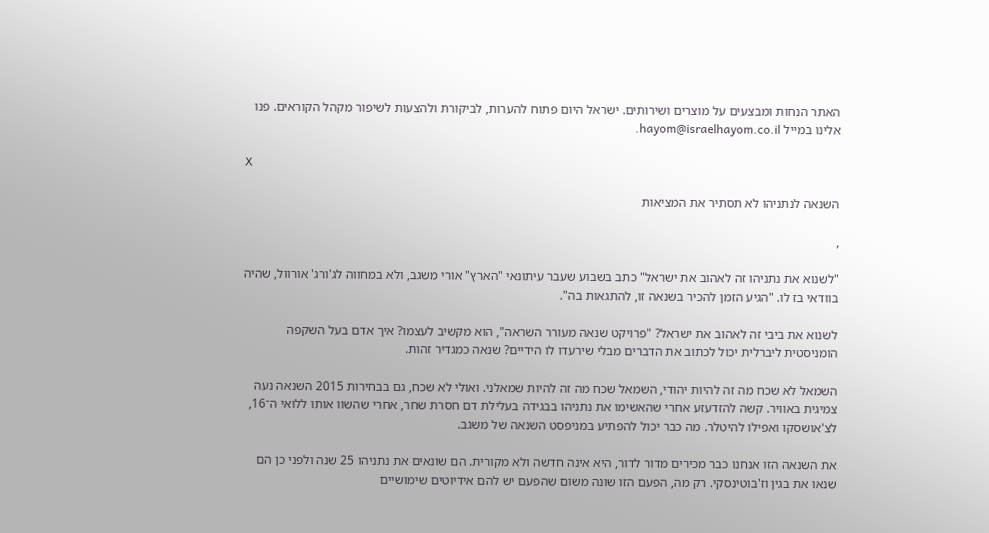האתר הנחות ומבצעים על מוצרים ושירותים. ישראל היום פתוח להערות, לביקורת ולהצעות לשיפור מקהל הקוראים. פנו אלינו במייל hayom@israelhayom.co.il.

X

השנאה לנתניהו לא תסתיר את המציאות

,

"לשנוא את נתניהו זה לאהוב את ישראל" כתב בשבוע שעבר עיתונאי "הארץ" אורי משגב, ולא במחווה לג'ורג' אורוול, שהיה בוודאי בז לו. "הגיע הזמן להכיר בשנאה זו, להתגאות בה".

לשנוא את ביבי זה לאהוב את ישראל? "פרויקט שנאה מעורר השראה", הוא מקשיב לעצמו? איך אדם בעל השקפה הומניסטית ליברלית יכול לכתוב את הדברים מבלי שירעדו לו הידיים? שנאה כמגדיר זהות.

השמאל לא שכח מה זה להיות יהודי, השמאל שכח מה זה להיות שמאלני. ואולי לא שכח, גם בבחירות 2015 השנאה נעה צמיגית באוויר. קשה להזדעזע אחרי שהאשימו את נתניהו בבגידה בעלילת דם חסרת שחר, אחרי שהשוו אותו ללואי ה־16, לצ'אושסקו ואפילו להיטלר. מה כבר יכול להפתיע במניפסט השנאה של משגב.

את השנאה הזו אנחנו כבר מכירים מדור לדור, היא אינה חדשה ולא מקורית. הם שונאים את נתניהו 25 שנה ולפני כן הם שנאו את בגין וז'בוטינסקי. רק מה, הפעם הזו שונה משום שהפעם יש להם אידיוטים שימושיים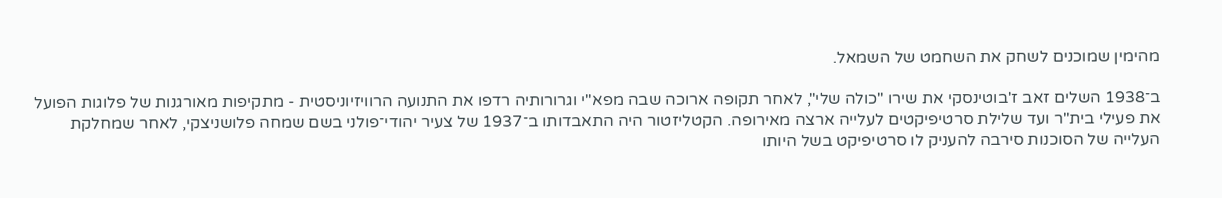מהימין שמוכנים לשחק את השחמט של השמאל.

ב־1938 השלים זאב ז'בוטינסקי את שירו "כולה שלי", לאחר תקופה ארוכה שבה מפא"י וגרורותיה רדפו את התנועה הרוויזיוניסטית - מתקיפות מאורגנות של פלוגות הפועל את פעילי בית"ר ועד שלילת סרטיפיקטים לעלייה ארצה מאירופה. הקטליזטור היה התאבדותו ב־1937 של צעיר יהודי־פולני בשם שמחה פלושניצקי, לאחר שמחלקת העלייה של הסוכנות סירבה להעניק לו סרטיפיקט בשל היותו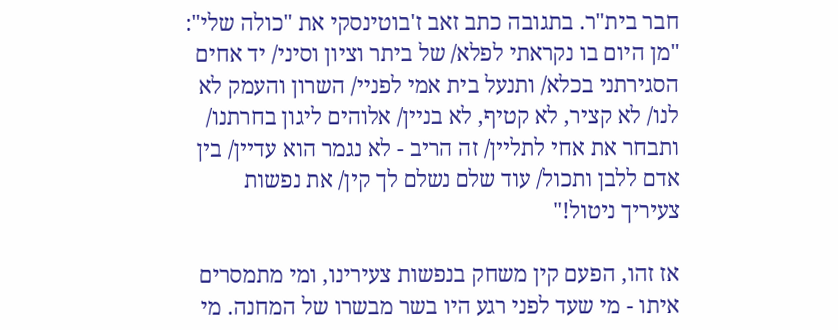חבר בית"ר. בתגובה כתב זאב ז'בוטינסקי את "כולה שלי": "מן היום בו נקראתי לפלא/ של ביתר וציון וסיני/ יד אחים הסגירתני בכלא/ ותנעל בית אמי לפניי/ השרון והעמק לא לנו/ לא קציר, לא קטיף, לא בניין/ אלוהים ליגון בחרתנו/ ותבחר את אחי לתליין/ זה הריב - לא נגמר הוא עדיין/ בין אדם ללבן ותכול/ עוד שלם נשלם לך קין/ את נפשות צעיריך ניטול!"

אז זהו, הפעם קין משחק בנפשות צעירינו, ומי מתמסרים איתו - מי שעד לפני רגע היו בשר מבשרו של המחנה. מי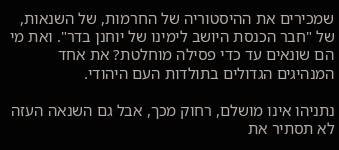שמכירים את ההיסטוריה של החרמות, של השנאות, של "חבר הכנסת היושב לימינו של יוחנן בדר". ואת מי הם שונאים עד כדי פסילה מוחלטת? את אחד המנהיגים הגדולים בתולדות העם היהודי.

נתניהו אינו מושלם, רחוק מכך, אבל גם השנאה העזה לא תסתיר את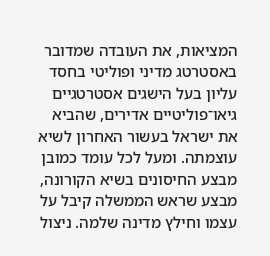המציאות, את העובדה שמדובר באסטרטג מדיני ופוליטי בחסד עליון בעל הישגים אסטרטגיים גיאו־פוליטיים אדירים, שהביא את ישראל בעשור האחרון לשיא עוצמתה. ומעל לכל עומד כמובן מבצע החיסונים בשיא הקורונה, מבצע שראש הממשלה קיבל על עצמו וחילץ מדינה שלמה. ניצול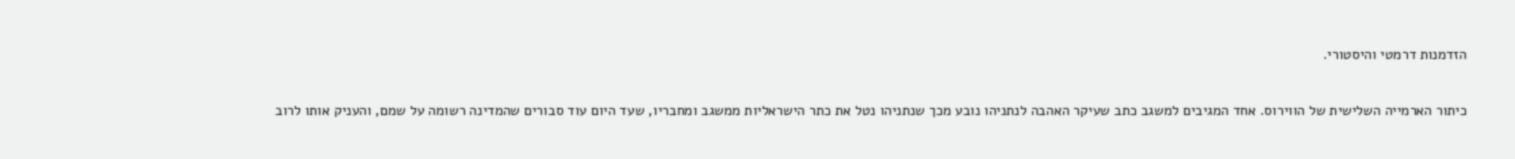הזדמנות דרמטי והיסטורי.

כיתור הארמייה השלישית של הווירוס. אחד המגיבים למשגב כתב שעיקר האהבה לנתניהו נובע מכך שנתניהו נטל את כתר הישראליות ממשגב ומחבריו, שעד היום עוד סבורים שהמדינה רשומה על שמם, והעניק אותו לרוב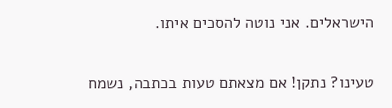הישראלים. אני נוטה להסכים איתו.

טעינו? נתקן! אם מצאתם טעות בכתבה, נשמח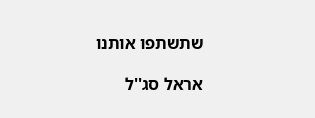שתשתפו אותנו

אראל סג''ל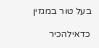בעל טור במגזין

כדאילהכיר